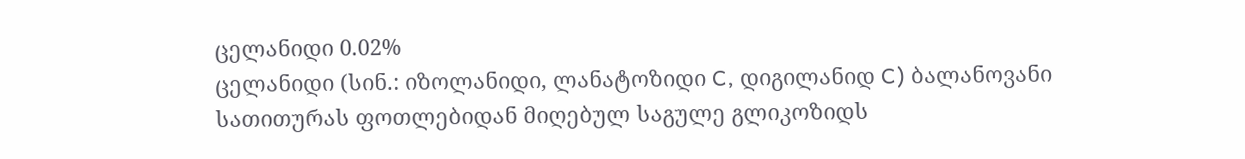ცელანიდი 0.02%
ცელანიდი (სინ.: იზოლანიდი, ლანატოზიდი C, დიგილანიდ C) ბალანოვანი სათითურას ფოთლებიდან მიღებულ საგულე გლიკოზიდს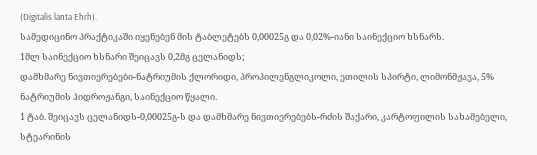(Digitalis lanta Ehrh).
სამედიცინო პრაქტიკაში იყენებენ მის ტაბლეტებს 0,00025გ და 0,02%-იანი საინექციო ხსნარს.
1მლ საინექციო ხსნარი შეიცავს 0,2მგ ცელანიდს;
დამხმარე ნივთიერებები-ნატრიუმის ქლორიდი, პროპილენგლიკოლი, ეთილის სპირტი, ლიმონმჟავა, 5% ნატრიუმის ჰიდროჟანგი, საინექციო წყალი.
1 ტაბ. შეიცავს ცელანიდს-0,00025გ-ს და დამხმარე ნივთიერებებს-რძის შაქარი, კარტოფილის სახამებელი, სტეარინის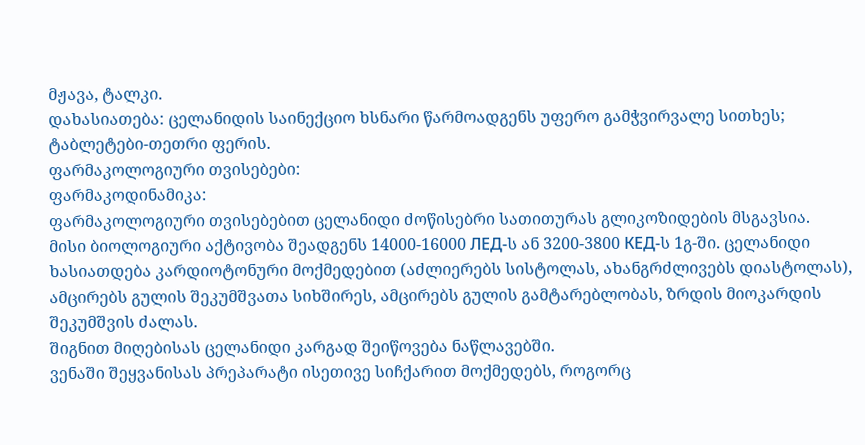მჟავა, ტალკი.
დახასიათება: ცელანიდის საინექციო ხსნარი წარმოადგენს უფერო გამჭვირვალე სითხეს; ტაბლეტები-თეთრი ფერის.
ფარმაკოლოგიური თვისებები:
ფარმაკოდინამიკა:
ფარმაკოლოგიური თვისებებით ცელანიდი ძოწისებრი სათითურას გლიკოზიდების მსგავსია.
მისი ბიოლოგიური აქტივობა შეადგენს 14000-16000 ЛЕД-ს ან 3200-3800 КЕД-ს 1გ-ში. ცელანიდი ხასიათდება კარდიოტონური მოქმედებით (აძლიერებს სისტოლას, ახანგრძლივებს დიასტოლას), ამცირებს გულის შეკუმშვათა სიხშირეს, ამცირებს გულის გამტარებლობას, ზრდის მიოკარდის შეკუმშვის ძალას.
შიგნით მიღებისას ცელანიდი კარგად შეიწოვება ნაწლავებში.
ვენაში შეყვანისას პრეპარატი ისეთივე სიჩქარით მოქმედებს, როგორც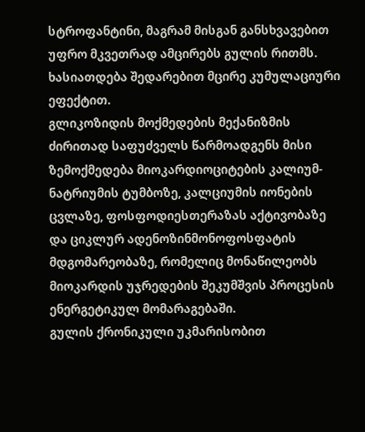სტროფანტინი, მაგრამ მისგან განსხვავებით უფრო მკვეთრად ამცირებს გულის რითმს.
ხასიათდება შედარებით მცირე კუმულაციური ეფექტით.
გლიკოზიდის მოქმედების მექანიზმის ძირითად საფუძველს წარმოადგენს მისი ზემოქმედება მიოკარდიოციტების კალიუმ-ნატრიუმის ტუმბოზე, კალციუმის იონების ცვლაზე, ფოსფოდიესთერაზას აქტივობაზე და ციკლურ ადენოზინმონოფოსფატის მდგომარეობაზე, რომელიც მონაწილეობს მიოკარდის უჯრედების შეკუმშვის პროცესის ენერგეტიკულ მომარაგებაში.
გულის ქრონიკული უკმარისობით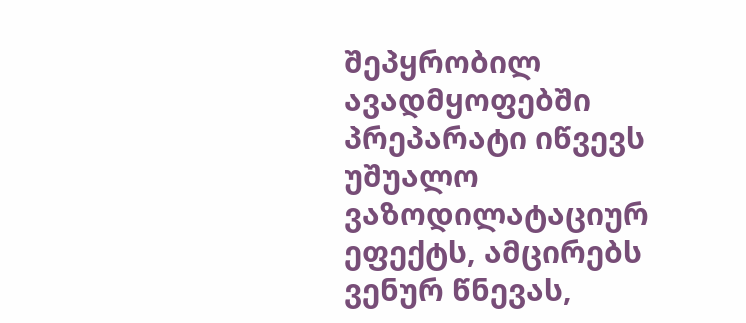შეპყრობილ ავადმყოფებში პრეპარატი იწვევს უშუალო ვაზოდილატაციურ ეფექტს, ამცირებს ვენურ წნევას,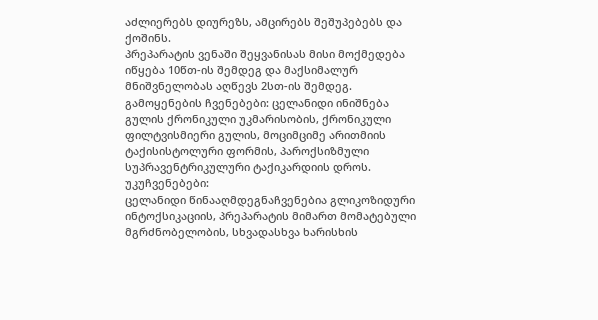აძლიერებს დიურეზს, ამცირებს შეშუპებებს და ქოშინს.
პრეპარატის ვენაში შეყვანისას მისი მოქმედება იწყება 10წთ-ის შემდეგ და მაქსიმალურ მნიშვნელობას აღწევს 2სთ-ის შემდეგ.
გამოყენების ჩვენებები: ცელანიდი ინიშნება გულის ქრონიკული უკმარისობის, ქრონიკული ფილტვისმიერი გულის, მოციმციმე არითმიის ტაქისისტოლური ფორმის, პაროქსიზმული სუპრავენტრიკულური ტაქიკარდიის დროს.
უკუჩვენებები:
ცელანიდი წინააღმდეგნაჩვენებია გლიკოზიდური ინტოქსიკაციის, პრეპარატის მიმართ მომატებული მგრძნობელობის, სხვადასხვა ხარისხის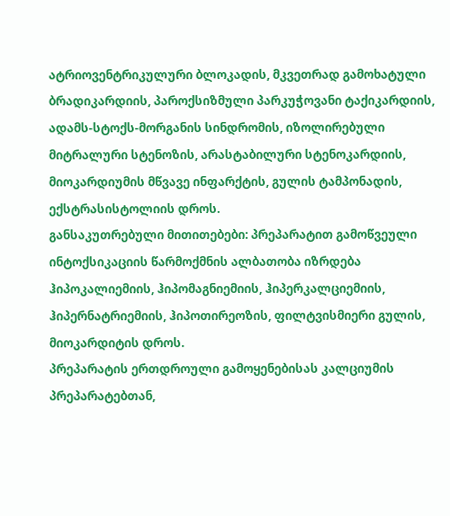ატრიოვენტრიკულური ბლოკადის, მკვეთრად გამოხატული ბრადიკარდიის, პაროქსიზმული პარკუჭოვანი ტაქიკარდიის, ადამს-სტოქს-მორგანის სინდრომის, იზოლირებული მიტრალური სტენოზის, არასტაბილური სტენოკარდიის, მიოკარდიუმის მწვავე ინფარქტის, გულის ტამპონადის, ექსტრასისტოლიის დროს.
განსაკუთრებული მითითებები: პრეპარატით გამოწვეული ინტოქსიკაციის წარმოქმნის ალბათობა იზრდება ჰიპოკალიემიის, ჰიპომაგნიემიის, ჰიპერკალციემიის, ჰიპერნატრიემიის, ჰიპოთირეოზის, ფილტვისმიერი გულის, მიოკარდიტის დროს.
პრეპარატის ერთდროული გამოყენებისას კალციუმის პრეპარატებთან,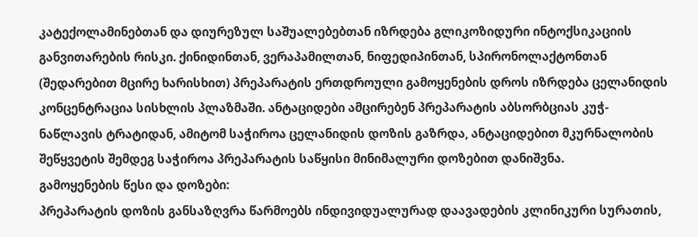კატექოლამინებთან და დიურეზულ საშუალებებთან იზრდება გლიკოზიდური ინტოქსიკაციის განვითარების რისკი. ქინიდინთან, ვერაპამილთან, ნიფედიპინთან, სპირონოლაქტონთან (შედარებით მცირე ხარისხით) პრეპარატის ერთდროული გამოყენების დროს იზრდება ცელანიდის კონცენტრაცია სისხლის პლაზმაში. ანტაციდები ამცირებენ პრეპარატის აბსორბციას კუჭ-ნაწლავის ტრატიდან, ამიტომ საჭიროა ცელანიდის დოზის გაზრდა, ანტაციდებით მკურნალობის შეწყვეტის შემდეგ საჭიროა პრეპარატის საწყისი მინიმალური დოზებით დანიშვნა.
გამოყენების წესი და დოზები:
პრეპარატის დოზის განსაზღვრა წარმოებს ინდივიდუალურად დაავადების კლინიკური სურათის,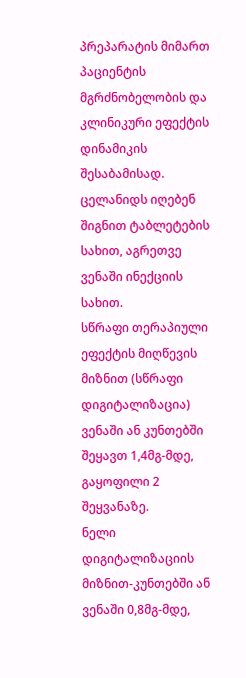პრეპარატის მიმართ პაციენტის მგრძნობელობის და კლინიკური ეფექტის დინამიკის შესაბამისად. ცელანიდს იღებენ შიგნით ტაბლეტების სახით, აგრეთვე ვენაში ინექციის სახით.
სწრაფი თერაპიული ეფექტის მიღწევის მიზნით (სწრაფი დიგიტალიზაცია) ვენაში ან კუნთებში შეყავთ 1,4მგ-მდე, გაყოფილი 2 შეყვანაზე.
ნელი დიგიტალიზაციის მიზნით-კუნთებში ან ვენაში 0,8მგ-მდე,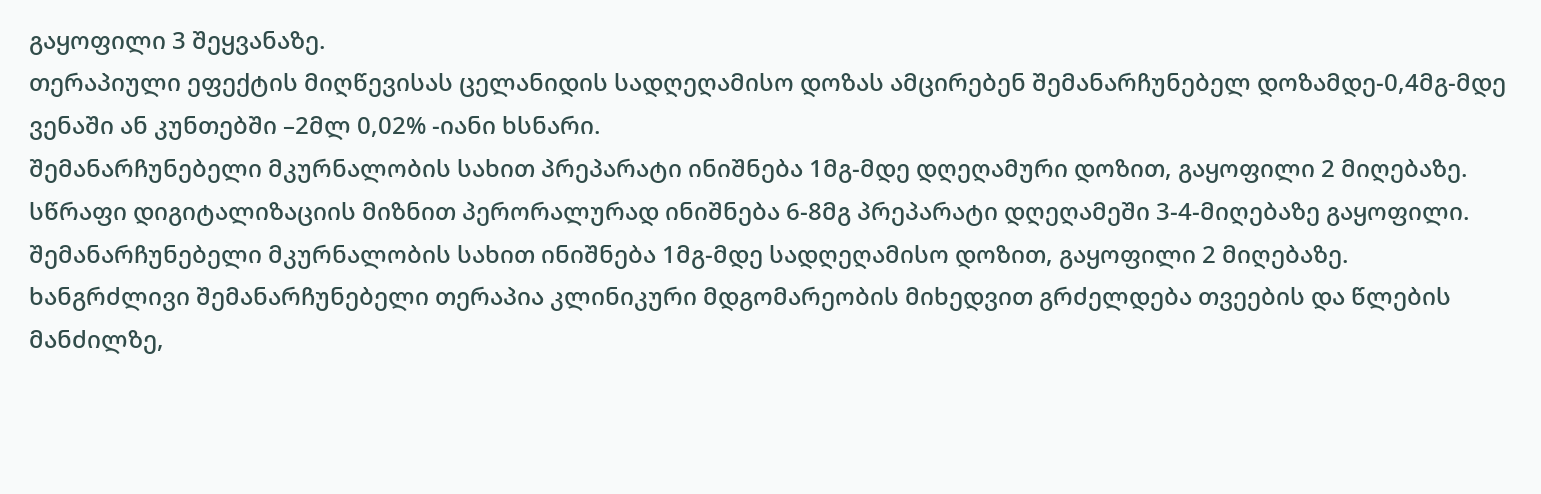გაყოფილი 3 შეყვანაზე.
თერაპიული ეფექტის მიღწევისას ცელანიდის სადღეღამისო დოზას ამცირებენ შემანარჩუნებელ დოზამდე-0,4მგ-მდე ვენაში ან კუნთებში –2მლ 0,02% -იანი ხსნარი.
შემანარჩუნებელი მკურნალობის სახით პრეპარატი ინიშნება 1მგ-მდე დღეღამური დოზით, გაყოფილი 2 მიღებაზე.
სწრაფი დიგიტალიზაციის მიზნით პერორალურად ინიშნება 6-8მგ პრეპარატი დღეღამეში 3-4-მიღებაზე გაყოფილი. შემანარჩუნებელი მკურნალობის სახით ინიშნება 1მგ-მდე სადღეღამისო დოზით, გაყოფილი 2 მიღებაზე.
ხანგრძლივი შემანარჩუნებელი თერაპია კლინიკური მდგომარეობის მიხედვით გრძელდება თვეების და წლების მანძილზე,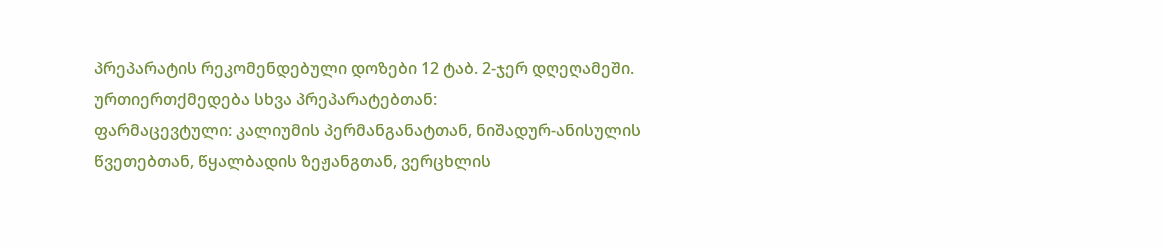პრეპარატის რეკომენდებული დოზები 12 ტაბ. 2-ჯერ დღეღამეში.
ურთიერთქმედება სხვა პრეპარატებთან:
ფარმაცევტული: კალიუმის პერმანგანატთან, ნიშადურ-ანისულის წვეთებთან, წყალბადის ზეჟანგთან, ვერცხლის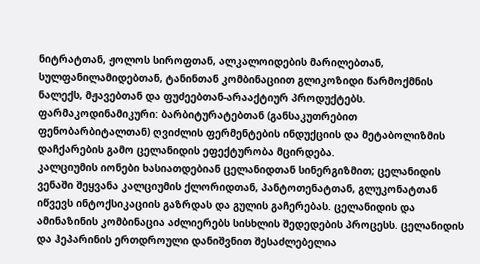ნიტრატთან, ჟოლოს სიროფთან, ალკალოიდების მარილებთან, სულფანილამიდებთან, ტანინთან კომბინაციით გლიკოზიდი წარმოქმნის ნალექს, მჟავებთან და ფუძეებთან-არააქტიურ პროდუქტებს.
ფარმაკოდინამიკური: ბარბიტურატებთან (განსაკუთრებით ფენობარბიტალთან) ღვიძლის ფერმენტების ინდუქციის და მეტაბოლიზმის დაჩქარების გამო ცელანიდის ეფექტურობა მცირდება.
კალციუმის იონები ხასიათდებიან ცელანიდთან სინერგიზმით; ცელანიდის ვენაში შეყვანა კალციუმის ქლორიდთან, პანტოთენატთან, გლუკონატთან იწვევს ინტოქსიკაციის გაზრდას და გულის გაჩერებას. ცელანიდის და ამინაზინის კომბინაცია აძლიერებს სისხლის შედედების პროცესს. ცელანიდის და ჰეპარინის ერთდროული დანიშვნით შესაძლებელია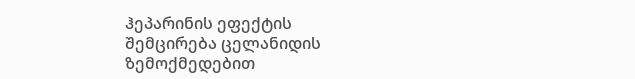ჰეპარინის ეფექტის შემცირება ცელანიდის ზემოქმედებით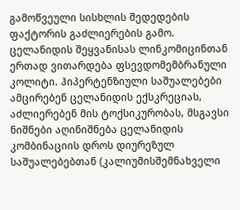გამოწვეული სისხლის შედედების ფაქტორის გაძლიერების გამო.
ცელანიდის შეყვანისას ლინკომიცინთან ერთად ვითარდება ფსევდომემბრანული კოლიტი. ჰიპერტენზიული საშუალებები ამცირებენ ცელანიდის ექსკრეციას, აძლიერებენ მის ტოქსიკურობას, მსგავსი ნიშნები აღინიშნება ცელანიდის კომბინაციის დროს დიურეზულ საშუალებებთან (კალიუმისშემნახველი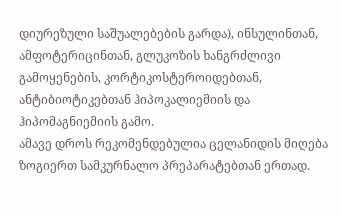დიურეზული საშუალებების გარდა), ინსულინთან, ამფოტერიცინთან, გლუკოზის ხანგრძლივი გამოყენების, კორტიკოსტეროიდებთან, ანტიბიოტიკებთან ჰიპოკალიემიის და ჰიპომაგნიემიის გამო.
ამავე დროს რეკომენდებულია ცელანიდის მიღება ზოგიერთ სამკურნალო პრეპარატებთან ერთად.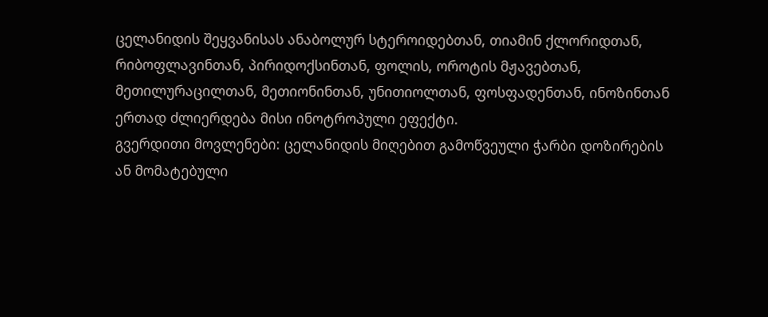ცელანიდის შეყვანისას ანაბოლურ სტეროიდებთან, თიამინ ქლორიდთან, რიბოფლავინთან, პირიდოქსინთან, ფოლის, ოროტის მჟავებთან, მეთილურაცილთან, მეთიონინთან, უნითიოლთან, ფოსფადენთან, ინოზინთან ერთად ძლიერდება მისი ინოტროპული ეფექტი.
გვერდითი მოვლენები: ცელანიდის მიღებით გამოწვეული ჭარბი დოზირების ან მომატებული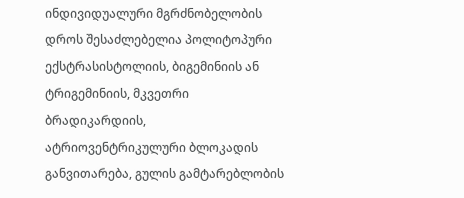ინდივიდუალური მგრძნობელობის დროს შესაძლებელია პოლიტოპური ექსტრასისტოლიის, ბიგემინიის ან ტრიგემინიის, მკვეთრი ბრადიკარდიის, ატრიოვენტრიკულური ბლოკადის განვითარება, გულის გამტარებლობის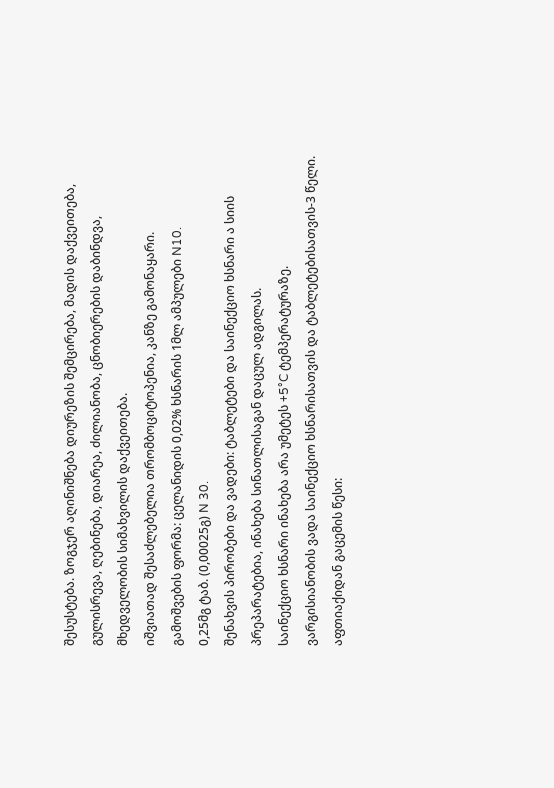შესუსტება. ზოგჯერ აღინიშნება დიურეზის შემცირება, მადის დაქვეითება, გულისრევა, ღებინება, დიარეა, ძილიანობა, ცნობიერების დაბინდვა, მხედველობის სიმახვილის დაქვეითება.
იშვიათად შესაძლებელია თრომბოციტოპენია, კანზე გამონაყარი.
გამოშვების ფორმა: ცელანიდის 0,02% ხსნარის 1მლ ამპულები N10.
0,25მგ ტაბ. (0,00025გ) N 30.
შენახვის პირობები და ვადები: ტაბლეტები და საინექციო ხსნარი ა სიის პრეპარატებია, ინახება სინათლისაგან დაცულ ადგილას.
საინექციო ხსნარი ინახება არა უმეტეს +5°C ტემპერატურაზე.
ვარგისიანობის ვადა საინექციო ხსნარისათვის და ტაბლეტებისათვის-3 წელი.
აფთიაქიდან გაცემის წესი: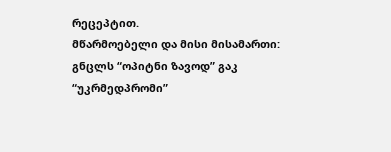რეცეპტით.
მწარმოებელი და მისი მისამართი: გნცლს “ოპიტნი ზავოდ” გაკ “უკრმედპრომი”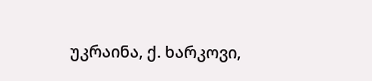უკრაინა, ქ. ხარკოვი,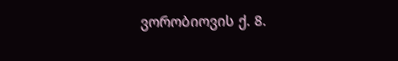ვორობიოვის ქ. 8.